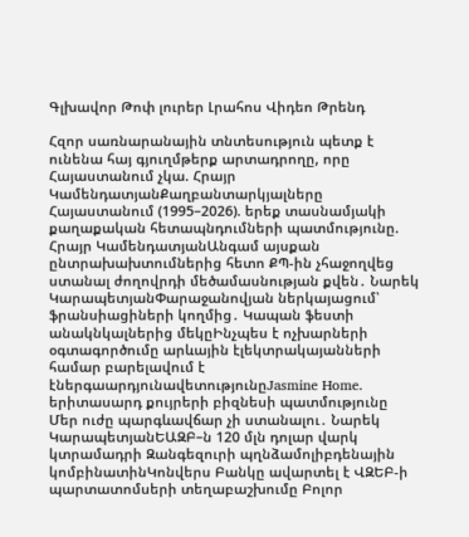Գլխավոր Թոփ լուրեր Լրահոս Վիդեո Թրենդ

Հզոր սառնարանային տնտեսություն պետք է ունենա հայ գյուղմթերք արտադրողը, որը Հայաստանում չկա. Հրայր ԿամենդատյանՔաղբանտարկյալները Հայաստանում (1995–2026). երեք տասնամյակի քաղաքական հետապնդումների պատմությունը. Հրայր ԿամենդատյանԱնգամ այսքան ընտրախախտումներից հետո ՔՊ-ին չհաջողվեց ստանալ ժողովրդի մեծամասնության քվեն․ Նարեկ ԿարապետյանՓարաջանովյան ներկայացում՝ ֆրանսիացիների կողմից․ Կապան ֆեստի անակնկալներից մեկըԻնչպես է ոչխարների օգտագործումը արևային էլեկտրակայանների համար բարելավում է էներգաարդյունավետությունըJasmine Home. երիտասարդ քույրերի բիզնեսի պատմությունը Մեր ուժը պարգևավճար չի ստանալու․ Նարեկ ԿարապետյանԵԱԶԲ–ն 120 մլն դոլար վարկ կտրամադրի Զանգեզուրի պղնձամոլիբդենային կոմբինատինԿոնվերս Բանկը ավարտել է ՎԶԵԲ-ի պարտատոմսերի տեղաբաշխումը Բոլոր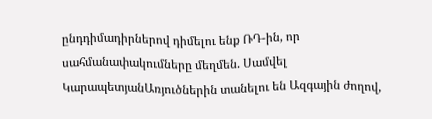ընդդիմադիրներով դիմելու ենք ՌԴ-ին, որ սահմանափակումները մեղմեն. Սամվել ԿարապետյանԱռյուծներին տանելու են Ազգային ժողով,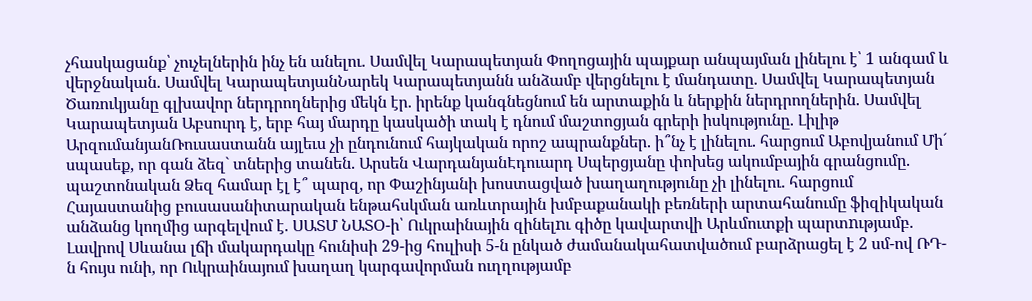չհասկացանք՝ չուչելներին ինչ են անելու. Սամվել Կարապետյան Փողոցային պայքար անպայման լինելու է՝ 1 անգամ և վերջնական. Սամվել ԿարապետյանՆարեկ Կարապետյանն անձամբ վերցնելու է մանդատը. Սամվել Կարապետյան Ծառուկյանը գլխավոր ներդրողներից մեկն էր. իրենք կանգնեցնում են արտաքին և ներքին ներդրողներին. Սամվել Կարապետյան Աբսուրդ է, երբ հայ մարդը կասկածի տակ է դնում մաշտոցյան գրերի իսկությունը. Լիլիթ ԱրզումանյանՌուսաստանն այլեւս չի ընդունում հայկական որոշ ապրանքներ. ի՞նչ է լինելու. հարցում Աբովյանում Մի´ սպասեք, որ գան ձեզ` տներից տանեն. Արսեն ՎարդանյանԷդուարդ Սպերցյանը փոխեց ակումբային գրանցումը. պաշտոնական Ձեզ համար էլ է՞ պարզ, որ Փաշինյանի խոստացված խաղաղությունը չի լինելու. հարցում Հայաստանից բուսասանիտարական ենթահսկման առևտրային խմբաքանակի բեռների արտահանումը ֆիզիկական անձանց կողմից արգելվում է. ՍԱՏՄ ՆԱՏՕ-ի՝ Ուկրաինային զինելnւ գիծը կավարտվի Արևմուտքի պարտnւթյամբ. Լավրով Սևանա լճի մակարդակը հունիսի 29-ից հուլիսի 5-ն ընկած ժամանակահատվածում բարձրացել է 2 սմ-ով ՌԴ-ն հույս ունի, որ Ուկրաինայում խաղաղ կարգավորման ուղղությամբ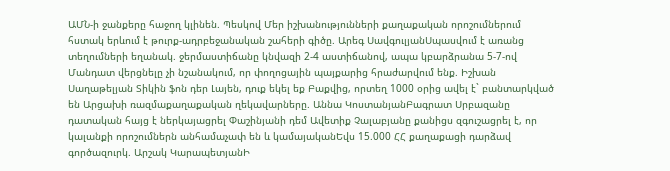ԱՄՆ-ի ջանքերը հաջող կլինեն. Պեսկով Մեր իշխանությունների քաղաքական որոշումներում հստակ երևում է թուրք-ադրբեջանական շահերի գիծը. Արեգ ՍավգուլյանՍպասվում է առանց տեղումների եղանակ. ջերմաստիճանը կնվազի 2-4 աստիճանով, ապա կբարձրանա 5-7-ով Մանդատ վերցնելը չի նշանակում, որ փողոցային պայքարից հրաժարվում ենք. Իշխան Սաղաթելյան Տիկին ֆոն դեր Լայեն, դուք եկել եք Բաքվից, որտեղ 1000 օրից ավել է` բանտարկված են Արցախի ռազմաքաղաքական ղեկավարները. Աննա ԿոստանյանԲագրատ Սրբազանը դատական հայց է ներկայացրել Փաշինյանի դեմ Ավետիք Չալաբյանը քանիցս զգուշացրել է, որ կալանքի որոշումներն անհամաչափ են և կամայականԵվս 15.000 ՀՀ քաղաքացի դարձավ գործազուրկ. Արշակ ԿարապետյանԻ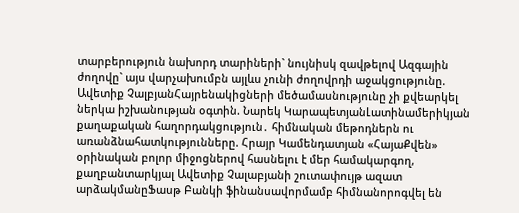տարբերություն նախորդ տարիների` նույնիսկ զավթելով Ազգային ժողովը` այս վարչախումբն այլևս չունի ժողովրդի աջակցությունը. Ավետիք ՉալբյանՀայրենակիցների մեծամասնությունը չի քվեարկել ներկա իշխանության օգտին. Նարեկ ԿարապետյանԼատինամերիկյան քաղաքական հաղորդակցություն․ հիմնական մեթոդներն ու առանձնահատկությունները. Հրայր Կամենդատյան «ՀայաՔվեն» օրինական բոլոր միջոցներով հասնելու է մեր համակարգող, քաղբանտարկյալ Ավետիք Չալաբյանի շուտափույթ ազատ արձակմանըՖասթ Բանկի ֆինանսավորմամբ հիմնանորոգվել են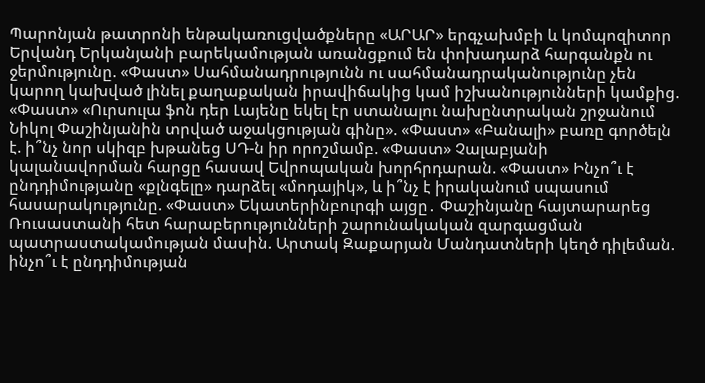Պարոնյան թատրոնի ենթակառուցվածքները «ԱՐԱՐ» երգչախմբի և կոմպոզիտոր Երվանդ Երկանյանի բարեկամության առանցքում են փոխադարձ հարգանքն ու ջերմությունը. «Փաստ» Սահմանադրությունն ու սահմանադրականությունը չեն կարող կախված լինել քաղաքական իրավիճակից կամ իշխանությունների կամքից. «Փաստ» «Ուրսուլա ֆոն դեր Լայենը եկել էր ստանալու նախընտրական շրջանում Նիկոլ Փաշինյանին տրված աջակցության գինը». «Փաստ» «Բանալի» բառը գործելն է. ի՞նչ նոր սկիզբ խթանեց ՍԴ-ն իր որոշմամբ. «Փաստ» Չալաբյանի կալանավորման հարցը հասավ Եվրոպական խորհրդարան. «Փաստ» Ինչո՞ւ է ընդդիմությանը «քլնգելը» դարձել «մոդայիկ», և ի՞նչ է իրականում սպասում հասարակությունը. «Փաստ» Եկատերինբուրգի այցը․ Փաշինյանը հայտարարեց Ռուսաստանի հետ հարաբերությունների շարունակական զարգացման պատրաստակամության մասին. Արտակ Զաքարյան Մանդատների կեղծ դիլեման. ինչո՞ւ է ընդդիմության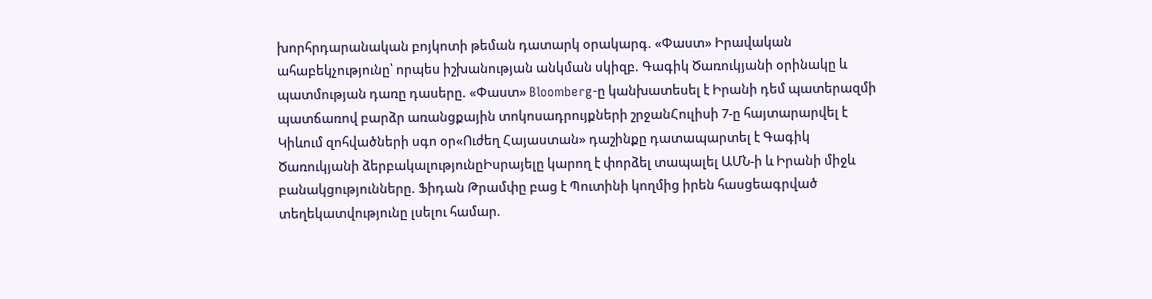խորհրդարանական բոյկոտի թեման դատարկ օրակարգ. «Փաստ» Իրավական ահաբեկչությունը՝ որպես իշխանության անկման սկիզբ. Գագիկ Ծառուկյանի օրինակը և պատմության դառը դասերը. «Փաստ» Bloomberg-ը կանխատեսել է Իրանի դեմ պատերազմի պատճառով բարձր առանցքային տոկոսադրույքների շրջանՀուլիսի 7-ը հայտարարվել է Կիևում զոհվածների սգո օր«Ուժեղ Հայաստան» դաշինքը դատապարտել է Գագիկ Ծառուկյանի ձերբակալությունըԻսրայելը կարող է փորձել տապալել ԱՄՆ-ի և Իրանի միջև բանակցությունները. Ֆիդան Թրամփը բաց է Պուտինի կողմից իրեն հասցեագրված տեղեկատվությունը լսելու համար.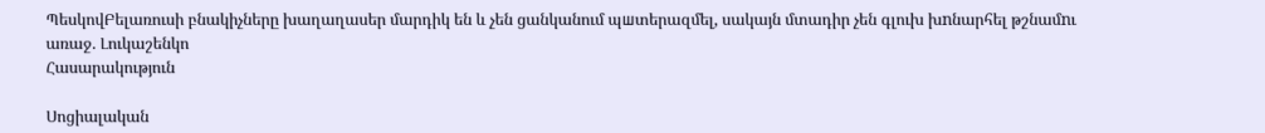ՊեսկովԲելառուսի բնակիչները խաղաղասեր մարդիկ են և չեն ցանկանում պшտերազմել, սակայն մտադիր չեն գլուխ խnնարհել թշնամnւ առաջ. Լուկաշենկո
Հասարակություն

Սոցիալական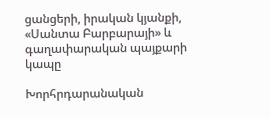ցանցերի, իրական կյանքի, «Սանտա Բարբարայի» և գաղափարական պայքարի կապը

Խորհրդարանական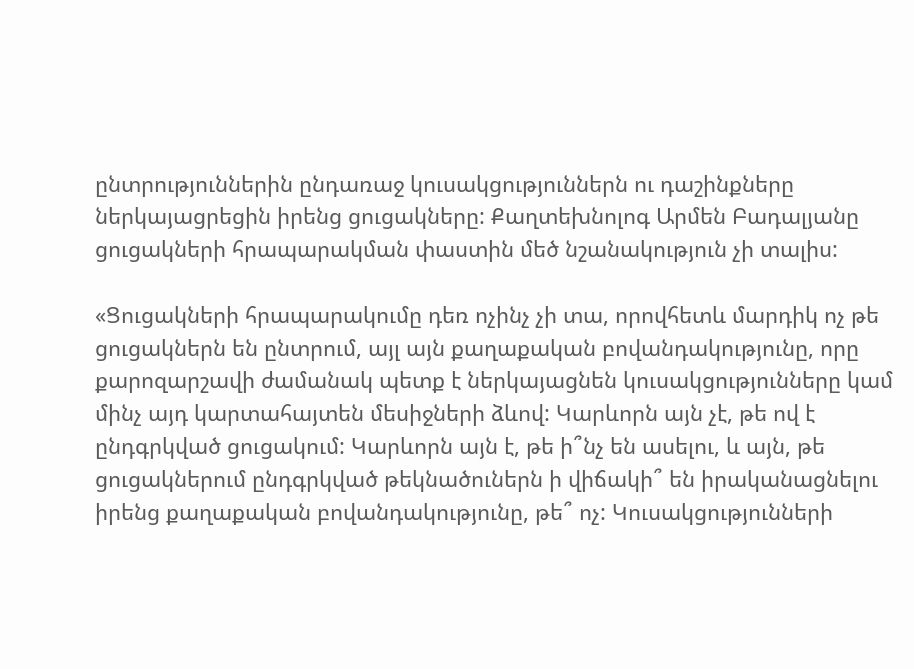ընտրություններին ընդառաջ կուսակցություններն ու դաշինքները ներկայացրեցին իրենց ցուցակները: Քաղտեխնոլոգ Արմեն Բադալյանը ցուցակների հրապարակման փաստին մեծ նշանակություն չի տալիս:

«Ցուցակների հրապարակումը դեռ ոչինչ չի տա, որովհետև մարդիկ ոչ թե ցուցակներն են ընտրում, այլ այն քաղաքական բովանդակությունը, որը քարոզարշավի ժամանակ պետք է ներկայացնեն կուսակցությունները կամ մինչ այդ կարտահայտեն մեսիջների ձևով: Կարևորն այն չէ, թե ով է ընդգրկված ցուցակում: Կարևորն այն է, թե ի՞նչ են ասելու, և այն, թե ցուցակներում ընդգրկված թեկնածուներն ի վիճակի՞ են իրականացնելու իրենց քաղաքական բովանդակությունը, թե՞ ոչ: Կուսակցությունների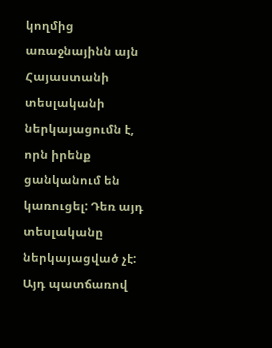կողմից առաջնայինն այն Հայաստանի տեսլականի ներկայացումն է, որն իրենք ցանկանում են կառուցել: Դեռ այդ տեսլականը ներկայացված չէ: Այդ պատճառով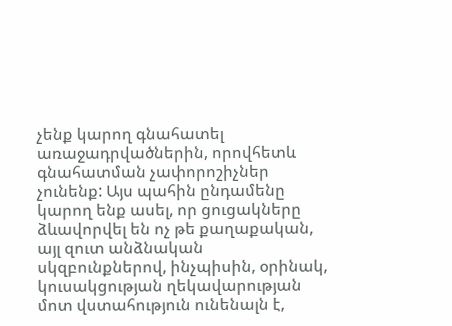չենք կարող գնահատել առաջադրվածներին, որովհետև գնահատման չափորոշիչներ չունենք: Այս պահին ընդամենը կարող ենք ասել, որ ցուցակները ձևավորվել են ոչ թե քաղաքական, այլ զուտ անձնական սկզբունքներով, ինչպիսին, օրինակ, կուսակցության ղեկավարության մոտ վստահություն ունենալն է,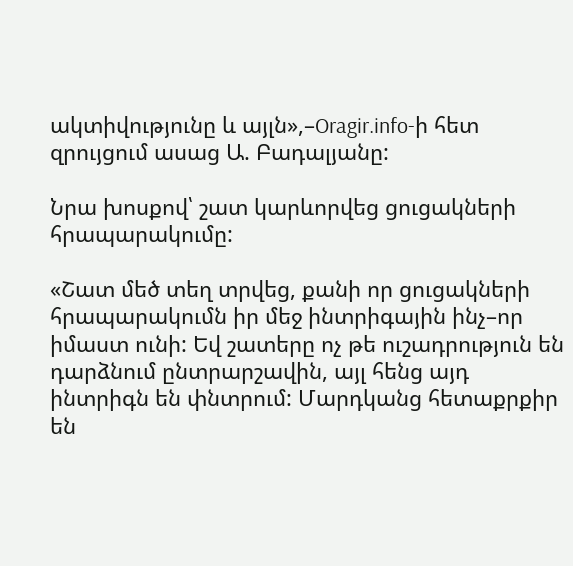ակտիվությունը և այլն»,–Oragir.info-ի հետ զրույցում ասաց Ա. Բադալյանը:

Նրա խոսքով՝ շատ կարևորվեց ցուցակների հրապարակումը:

«Շատ մեծ տեղ տրվեց, քանի որ ցուցակների հրապարակումն իր մեջ ինտրիգային ինչ–որ իմաստ ունի: Եվ շատերը ոչ թե ուշադրություն են դարձնում ընտրարշավին, այլ հենց այդ ինտրիգն են փնտրում: Մարդկանց հետաքրքիր են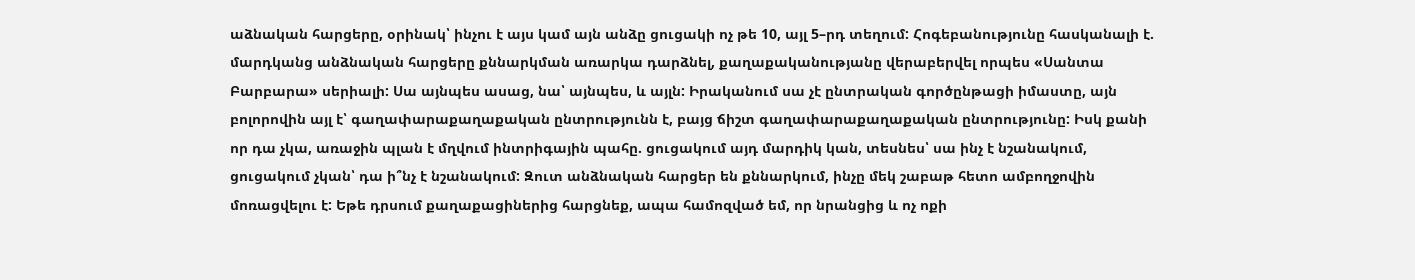աձնական հարցերը, օրինակ՝ ինչու է այս կամ այն անձը ցուցակի ոչ թե 10, այլ 5–րդ տեղում: Հոգեբանությունը հասկանալի է. մարդկանց անձնական հարցերը քննարկման առարկա դարձնել, քաղաքականությանը վերաբերվել որպես «Սանտա Բարբարա» սերիալի: Սա այնպես ասաց, նա՝ այնպես, և այլն: Իրականում սա չէ ընտրական գործընթացի իմաստը, այն բոլորովին այլ է՝ գաղափարաքաղաքական ընտրությունն է, բայց ճիշտ գաղափարաքաղաքական ընտրությունը: Իսկ քանի որ դա չկա, առաջին պլան է մղվում ինտրիգային պահը. ցուցակում այդ մարդիկ կան, տեսնես՝ սա ինչ է նշանակում, ցուցակում չկան՝ դա ի՞նչ է նշանակում: Զուտ անձնական հարցեր են քննարկում, ինչը մեկ շաբաթ հետո ամբողջովին մոռացվելու է: Եթե դրսում քաղաքացիներից հարցնեք, ապա համոզված եմ, որ նրանցից և ոչ ոքի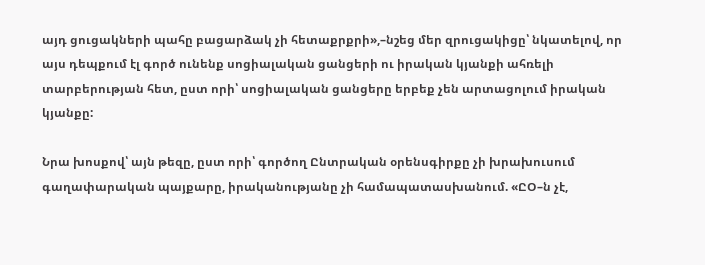այդ ցուցակների պահը բացարձակ չի հետաքրքրի»,–նշեց մեր զրուցակիցը՝ նկատելով, որ այս դեպքում էլ գործ ունենք սոցիալական ցանցերի ու իրական կյանքի ահռելի տարբերության հետ, ըստ որի՝ սոցիալական ցանցերը երբեք չեն արտացոլում իրական կյանքը:

Նրա խոսքով՝ այն թեզը, ըստ որի՝ գործող Ընտրական օրենսգիրքը չի խրախուսում գաղափարական պայքարը, իրականությանը չի համապատասխանում. «ԸՕ–ն չէ,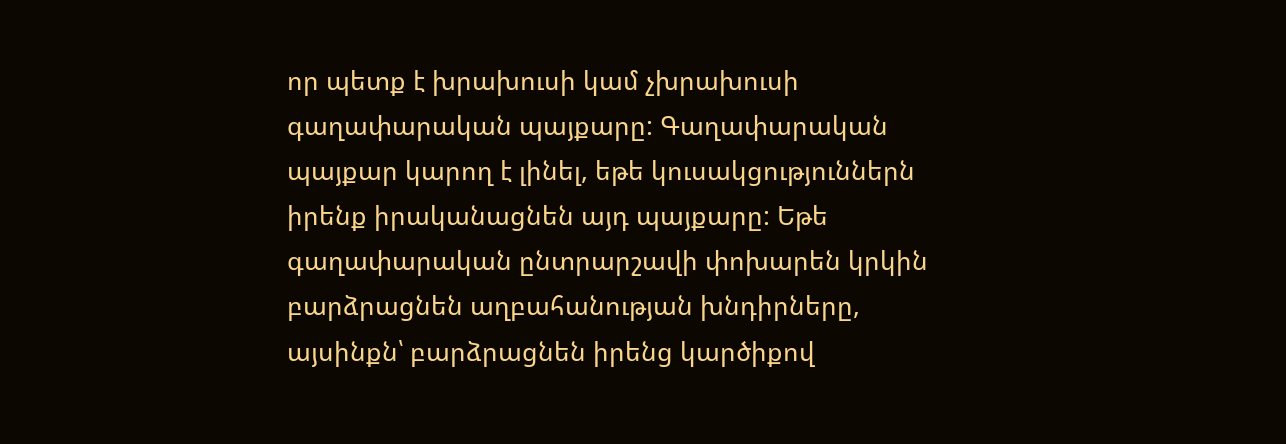որ պետք է խրախուսի կամ չխրախուսի գաղափարական պայքարը: Գաղափարական պայքար կարող է լինել, եթե կուսակցություններն իրենք իրականացնեն այդ պայքարը: Եթե գաղափարական ընտրարշավի փոխարեն կրկին բարձրացնեն աղբահանության խնդիրները, այսինքն՝ բարձրացնեն իրենց կարծիքով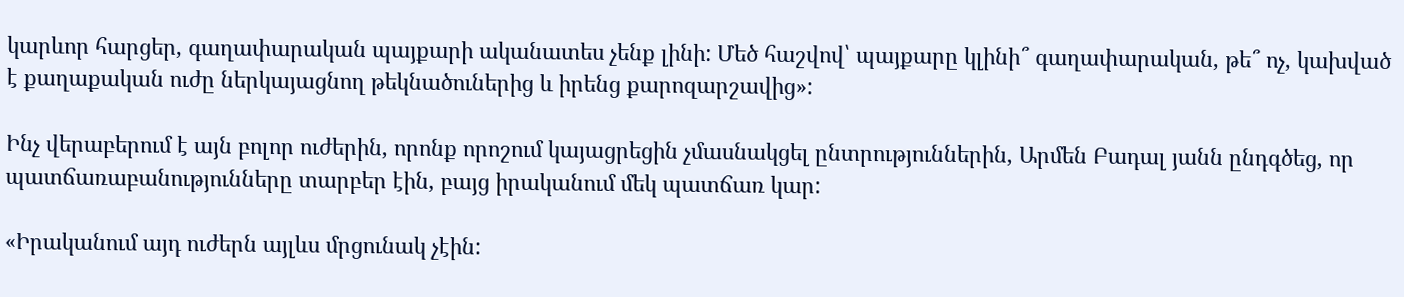կարևոր հարցեր, գաղափարական պայքարի ականատես չենք լինի: Մեծ հաշվով՝ պայքարը կլինի՞ գաղափարական, թե՞ ոչ, կախված է քաղաքական ուժը ներկայացնող թեկնածուներից և իրենց քարոզարշավից»:

Ինչ վերաբերում է այն բոլոր ուժերին, որոնք որոշում կայացրեցին չմասնակցել ընտրություններին, Արմեն Բադալ յանն ընդգծեց, որ պատճառաբանությունները տարբեր էին, բայց իրականում մեկ պատճառ կար:

«Իրականում այդ ուժերն այլևս մրցունակ չէին: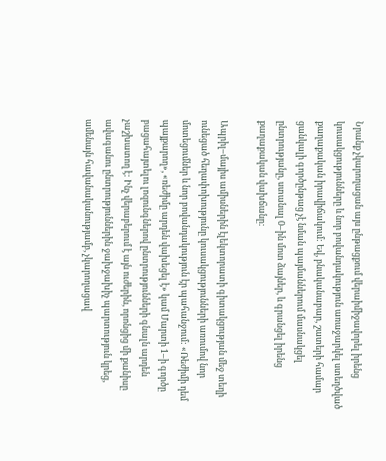Նրանք չկարողացան այս ընթացքում վերաիմիջավորել իրենց կուսակցությունները և նոր բովանդակություն առաջարկել ստեղծված քաղաքական իրավիճակում: Եվ, բնականաբար, շատերի համար ցանկալի գործընթաց չէ նման պայմաններում մասնակցել ընտրությանը, ստանալ 0–ին մոտ ձայներ, և գրանցել իրենց քաղաքական վախճանը:

Ապրիլ–մայիս ամիսներին էլեկտորատի գիտակցության մեջ տեղի ունեցած հեղափոխությունը կուսակցությունների առումով նոր մոտեցումներ և նոր բովանդակություն էր պահանջում: «Ռեժիմի դեմ պայքարող», «ռեժիմը արդեն վախեցել է» կամ Մարտի 1–ի գործը բացահայտելու լոզունգներով ընտրությունների գնալն արդեն չաշխատող է: Ինչ վերաբերում է այն ուժերին, որոնցից մի քանիսը ավագանու ընտրություններին ջախջախիչ պարտություն կրեց, ամենայն հավանականությամբ, չկարողացավ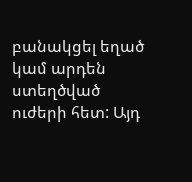բանակցել եղած կամ արդեն ստեղծված ուժերի հետ: Այդ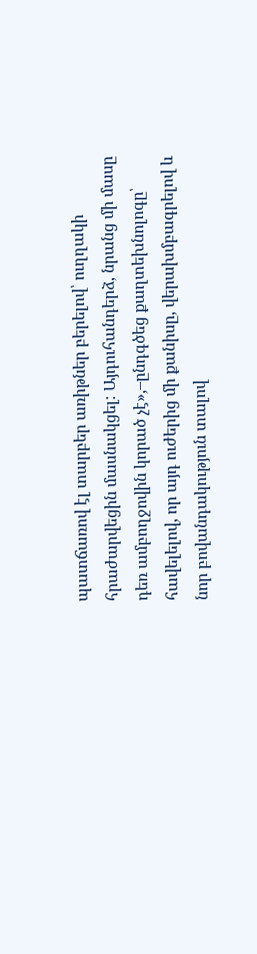պատճառով էլ տարբեր առիթներ բերելով՝ ուղղակի հրաժարվեցին մասնակցել: Այդուհանդերձ, նրանց մի մասը դեռ ամբողջովին կորած չէ»,–ընդգծեց քաղտեխնոլոգը՝ հավելելով, որ այդ ուժերից մի քանիսը, վերախմբագրելով և նոր բովանդակություն տալով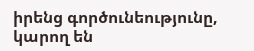իրենց գործունեությունը, կարող են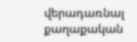վերադառնալ քաղաքական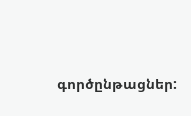գործընթացներ: